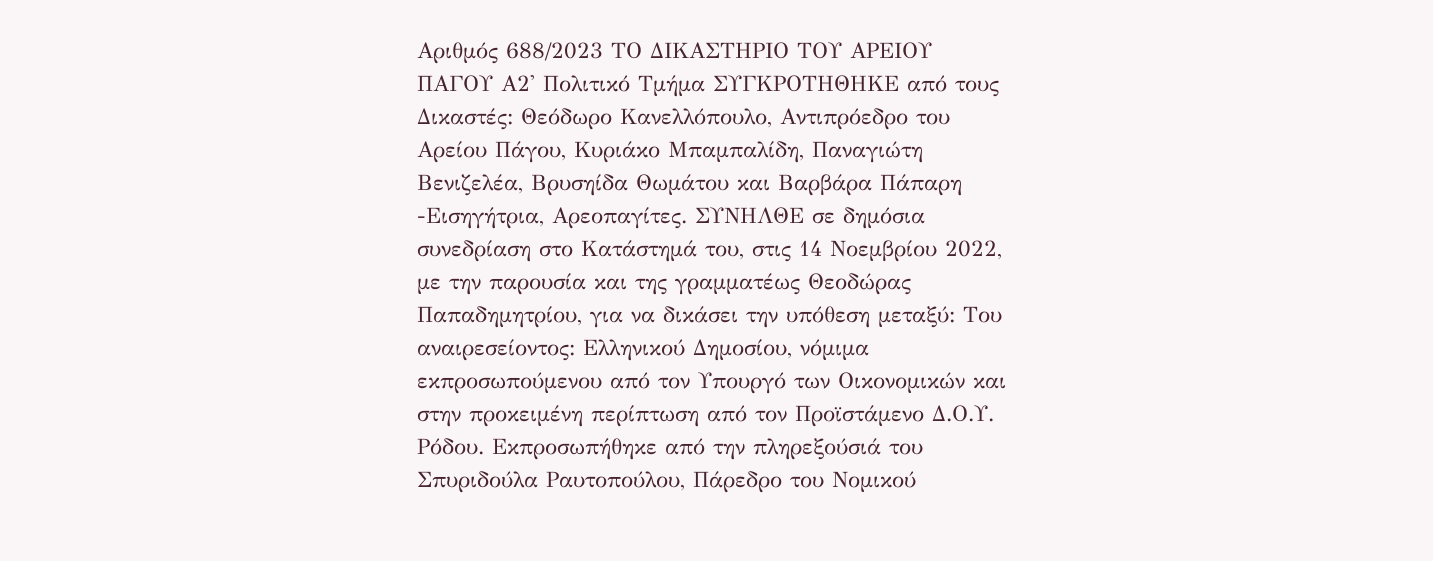Αριθμός 688/2023 ΤΟ ΔΙΚΑΣΤΗΡΙΟ ΤΟΥ ΑΡΕΙΟΥ ΠΑΓΟΥ Α2' Πολιτικό Τμήμα ΣΥΓΚΡΟΤΗΘΗΚΕ από τους Δικαστές: Θεόδωρο Κανελλόπουλο, Αντιπρόεδρο του Αρείου Πάγου, Κυριάκο Μπαμπαλίδη, Παναγιώτη Βενιζελέα, Βρυσηίδα Θωμάτου και Βαρβάρα Πάπαρη -Εισηγήτρια, Αρεοπαγίτες. ΣΥΝΗΛΘΕ σε δημόσια συνεδρίαση στο Κατάστημά του, στις 14 Νοεμβρίου 2022, με την παρουσία και της γραμματέως Θεοδώρας Παπαδημητρίου, για να δικάσει την υπόθεση μεταξύ: Του αναιρεσείοντος: Ελληνικού Δημοσίου, νόμιμα εκπροσωπούμενου από τον Υπουργό των Οικονομικών και στην προκειμένη περίπτωση από τον Προϊστάμενο Δ.Ο.Υ. Ρόδου. Εκπροσωπήθηκε από την πληρεξούσιά του Σπυριδούλα Ραυτοπούλου, Πάρεδρο του Νομικού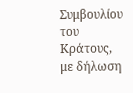Συμβουλίου του Κράτους, με δήλωση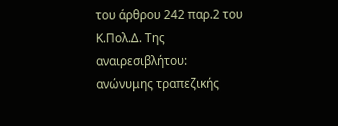του άρθρου 242 παρ.2 του Κ.Πολ.Δ. Της αναιρεσιβλήτου: ανώνυμης τραπεζικής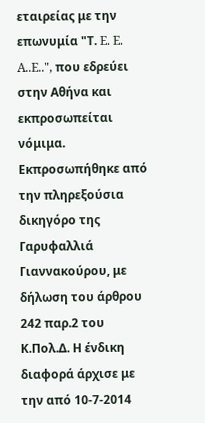εταιρείας με την επωνυμία "Τ. E. E. A..E..", που εδρεύει στην Αθήνα και εκπροσωπείται νόμιμα. Εκπροσωπήθηκε από την πληρεξούσια δικηγόρο της Γαρυφαλλιά Γιαννακούρου, με δήλωση του άρθρου 242 παρ.2 του Κ.Πολ.Δ. Η ένδικη διαφορά άρχισε με την από 10-7-2014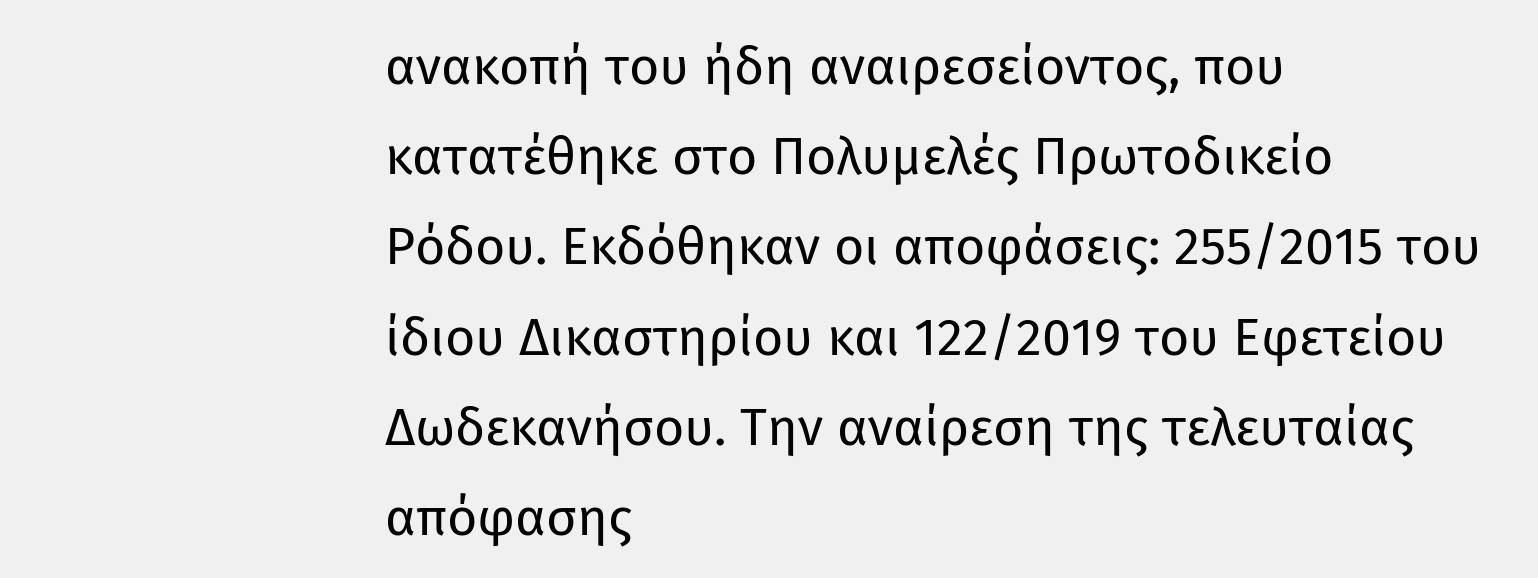ανακοπή του ήδη αναιρεσείοντος, που κατατέθηκε στο Πολυμελές Πρωτοδικείο Ρόδου. Εκδόθηκαν οι αποφάσεις: 255/2015 του ίδιου Δικαστηρίου και 122/2019 του Εφετείου Δωδεκανήσου. Την αναίρεση της τελευταίας απόφασης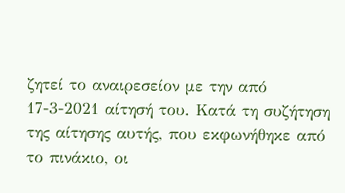ζητεί το αναιρεσείον με την από 17-3-2021 αίτησή του. Κατά τη συζήτηση της αίτησης αυτής, που εκφωνήθηκε από το πινάκιο, οι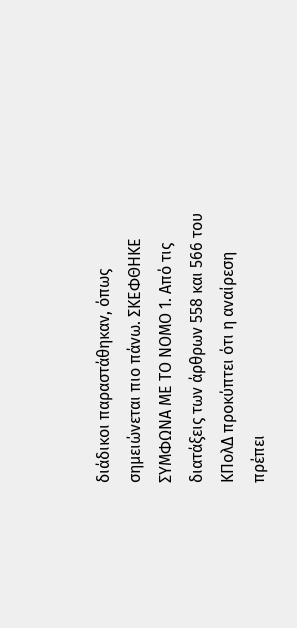διάδικοι παραστάθηκαν, όπως σημειώνεται πιο πάνω. ΣΚΕΦΘΗΚΕ ΣΥΜΦΩΝΑ ΜΕ ΤΟ ΝΟΜΟ 1. Από τις διατάξεις των άρθρων 558 και 566 του ΚΠολΔ προκύπτει ότι η αναίρεση πρέπει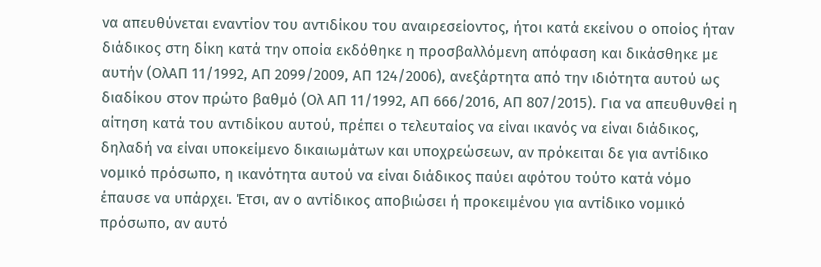να απευθύνεται εναντίον του αντιδίκου του αναιρεσείοντος, ήτοι κατά εκείνου ο οποίος ήταν διάδικος στη δίκη κατά την οποία εκδόθηκε η προσβαλλόμενη απόφαση και δικάσθηκε με αυτήν (ΟλΑΠ 11/1992, ΑΠ 2099/2009, ΑΠ 124/2006), ανεξάρτητα από την ιδιότητα αυτού ως διαδίκου στον πρώτο βαθμό (Ολ ΑΠ 11/1992, ΑΠ 666/2016, ΑΠ 807/2015). Για να απευθυνθεί η αίτηση κατά του αντιδίκου αυτού, πρέπει ο τελευταίος να είναι ικανός να είναι διάδικος, δηλαδή να είναι υποκείμενο δικαιωμάτων και υποχρεώσεων, αν πρόκειται δε για αντίδικο νομικό πρόσωπο, η ικανότητα αυτού να είναι διάδικος παύει αφότου τούτο κατά νόμο έπαυσε να υπάρχει. Έτσι, αν ο αντίδικος αποβιώσει ή προκειμένου για αντίδικο νομικό πρόσωπο, αν αυτό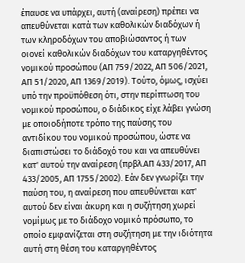έπαυσε να υπάρχει, αυτή (αναίρεση) πρέπει να απευθύνεται κατά των καθολικών διαδόχων ή των κληροδόχων του αποβιώσαντος ή των οιονεί καθολικών διαδόχων του καταργηθέντος νομικού προσώπου (ΑΠ 759/2022, ΑΠ 506/2021, ΑΠ 51/2020, ΑΠ 1369/2019). Τούτο, όμως, ισχύει υπό την προϋπόθεση ότι, στην περίπτωση του νομικού προσώπου, ο διάδικος είχε λάβει γνώση με οποιοδήποτε τρόπο της παύσης του αντιδίκου του νομικού προσώπου, ώστε να διαπιστώσει το διάδοχό του και να απευθύνει κατ' αυτού την αναίρεση (πρβλ.ΑΠ 433/2017, ΑΠ 433/2005, ΑΠ 1755/2002). Εάν δεν γνωρίζει την παύση του, η αναίρεση που απευθύνεται κατ' αυτού δεν είναι άκυρη και η συζήτηση χωρεί νομίμως με το διάδοχο νομικό πρόσωπο, το οποίο εμφανίζεται στη συζήτηση με την ιδιότητα αυτή στη θέση του καταργηθέντος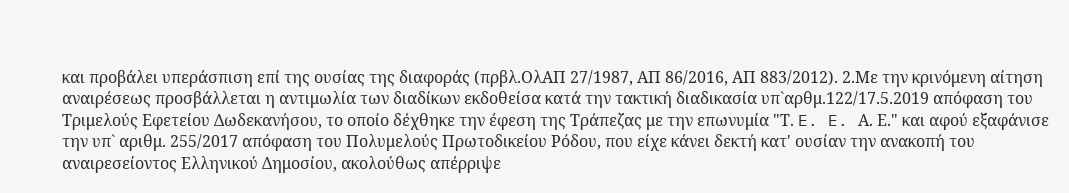και προβάλει υπεράσπιση επί της ουσίας της διαφοράς (πρβλ.ΟλΑΠ 27/1987, ΑΠ 86/2016, ΑΠ 883/2012). 2.Με την κρινόμενη αίτηση αναιρέσεως προσβάλλεται η αντιμωλία των διαδίκων εκδοθείσα κατά την τακτική διαδικασία υπ`αρθμ.122/17.5.2019 απόφαση του Τριμελούς Εφετείου Δωδεκανήσου, το οποίο δέχθηκε την έφεση της Τράπεζας με την επωνυμία "Τ. E. E. Α. Ε." και αφού εξαφάνισε την υπ` αριθμ. 255/2017 απόφαση του Πολυμελούς Πρωτοδικείου Ρόδου, που είχε κάνει δεκτή κατ' ουσίαν την ανακοπή του αναιρεσείοντος Ελληνικού Δημοσίου, ακολούθως απέρριψε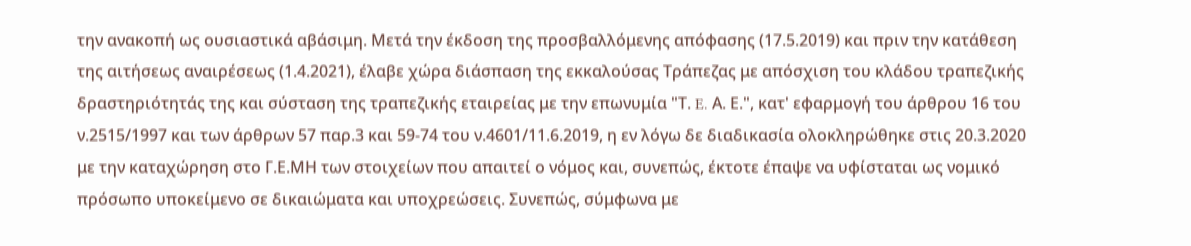την ανακοπή ως ουσιαστικά αβάσιμη. Μετά την έκδοση της προσβαλλόμενης απόφασης (17.5.2019) και πριν την κατάθεση της αιτήσεως αναιρέσεως (1.4.2021), έλαβε χώρα διάσπαση της εκκαλούσας Τράπεζας με απόσχιση του κλάδου τραπεζικής δραστηριότητάς της και σύσταση της τραπεζικής εταιρείας με την επωνυμία "Τ. E. Α. Ε.", κατ' εφαρμογή του άρθρου 16 του ν.2515/1997 και των άρθρων 57 παρ.3 και 59-74 του ν.4601/11.6.2019, η εν λόγω δε διαδικασία ολοκληρώθηκε στις 20.3.2020 με την καταχώρηση στο Γ.Ε.ΜΗ των στοιχείων που απαιτεί ο νόμος και, συνεπώς, έκτοτε έπαψε να υφίσταται ως νομικό πρόσωπο υποκείμενο σε δικαιώματα και υποχρεώσεις. Συνεπώς, σύμφωνα με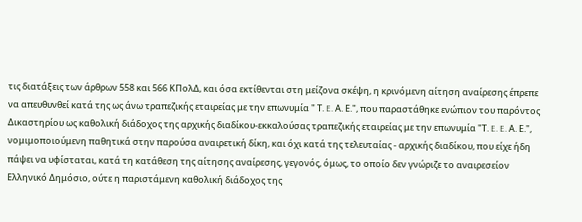τις διατάξεις των άρθρων 558 και 566 ΚΠολΔ, και όσα εκτίθενται στη μείζονα σκέψη, η κρινόμενη αίτηση αναίρεσης έπρεπε να απευθυνθεί κατά της ως άνω τραπεζικής εταιρείας με την επωνυμία " Τ. E. Α. Ε.", που παραστάθηκε ενώπιον του παρόντος Δικαστηρίου ως καθολική διάδοχος της αρχικής διαδίκου-εκκαλούσας τραπεζικής εταιρείας με την επωνυμία "Τ. E. E. Α. Ε.", νομιμοποιούμενη παθητικά στην παρούσα αναιρετική δίκη, και όχι κατά της τελευταίας - αρχικής διαδίκου, που είχε ήδη πάψει να υφίσταται, κατά τη κατάθεση της αίτησης αναίρεσης, γεγονός, όμως, το οποίο δεν γνώριζε το αναιρεσείον Ελληνικό Δημόσιο, ούτε η παριστάμενη καθολική διάδοχος της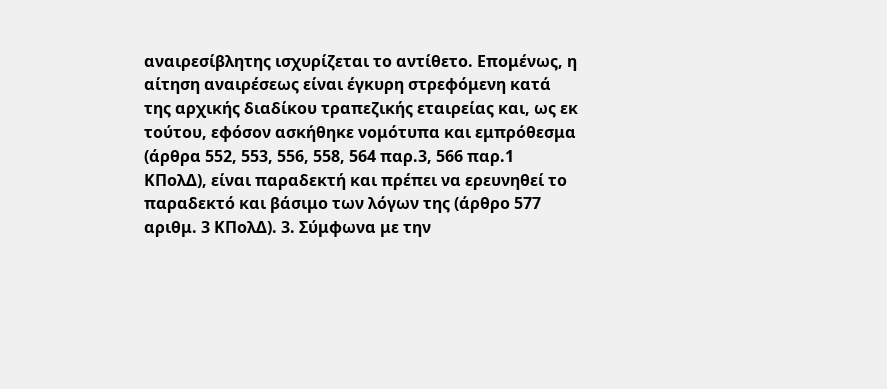αναιρεσίβλητης ισχυρίζεται το αντίθετο. Επομένως, η αίτηση αναιρέσεως είναι έγκυρη στρεφόμενη κατά της αρχικής διαδίκου τραπεζικής εταιρείας και, ως εκ τούτου, εφόσον ασκήθηκε νομότυπα και εμπρόθεσμα (άρθρα 552, 553, 556, 558, 564 παρ.3, 566 παρ.1 ΚΠολΔ), είναι παραδεκτή και πρέπει να ερευνηθεί το παραδεκτό και βάσιμο των λόγων της (άρθρο 577 αριθμ. 3 ΚΠολΔ). 3. Σύμφωνα με την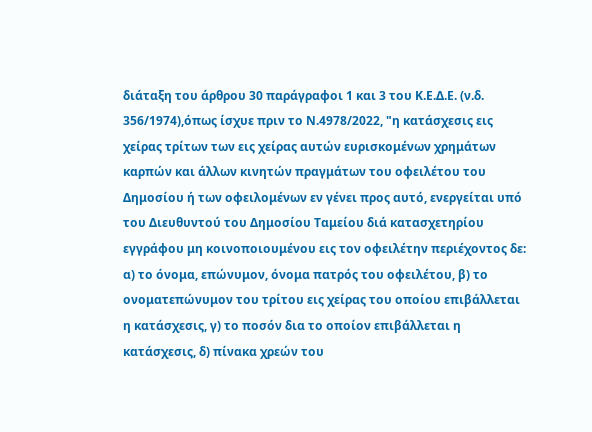διάταξη του άρθρου 30 παράγραφοι 1 και 3 του Κ.Ε.Δ.Ε. (ν.δ. 356/1974),όπως ίσχυε πριν το Ν.4978/2022, "η κατάσχεσις εις χείρας τρίτων των εις χείρας αυτών ευρισκομένων χρημάτων καρπών και άλλων κινητών πραγμάτων του οφειλέτου του Δημοσίου ή των οφειλομένων εν γένει προς αυτό, ενεργείται υπό του Διευθυντού του Δημοσίου Ταμείου διά κατασχετηρίου εγγράφου μη κοινοποιουμένου εις τον οφειλέτην περιέχοντος δε: α) το όνομα, επώνυμον, όνομα πατρός του οφειλέτου, β) το ονοματεπώνυμον του τρίτου εις χείρας του οποίου επιβάλλεται η κατάσχεσις, γ) το ποσόν δια το οποίον επιβάλλεται η κατάσχεσις, δ) πίνακα χρεών του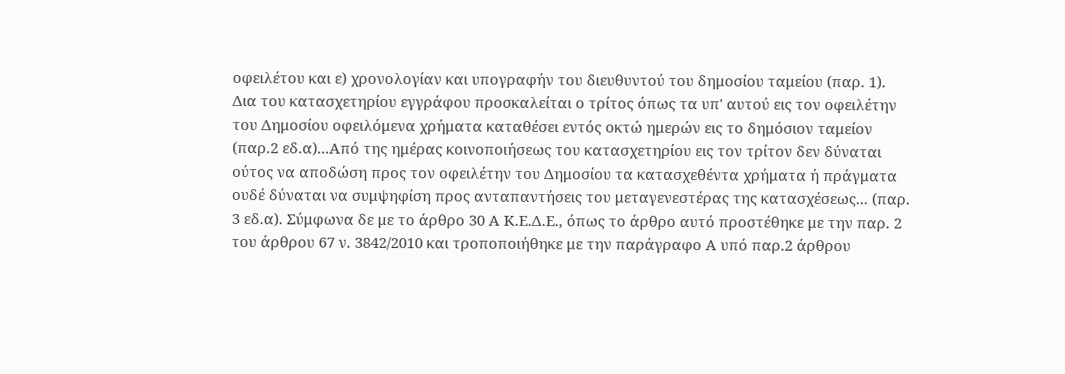οφειλέτου και ε) χρονολογίαν και υπογραφήν του διευθυντού του δημοσίου ταμείου (παρ. 1). Δια του κατασχετηρίου εγγράφου προσκαλείται ο τρίτος όπως τα υπ' αυτού εις τον οφειλέτην του Δημοσίου οφειλόμενα χρήματα καταθέσει εντός οκτώ ημερών εις το δημόσιον ταμείον (παρ.2 εδ.α)...Από της ημέρας κοινοποιήσεως του κατασχετηρίου εις τον τρίτον δεν δύναται ούτος να αποδώση προς τον οφειλέτην του Δημοσίου τα κατασχεθέντα χρήματα ή πράγματα ουδέ δύναται να συμψηφίση προς ανταπαντήσεις του μεταγενεστέρας της κατασχέσεως... (παρ. 3 εδ.α). Σύμφωνα δε με το άρθρο 30 Α Κ.Ε.Δ.Ε., όπως το άρθρο αυτό προστέθηκε με την παρ. 2 του άρθρου 67 ν. 3842/2010 και τροποποιήθηκε με την παράγραφο Α υπό παρ.2 άρθρου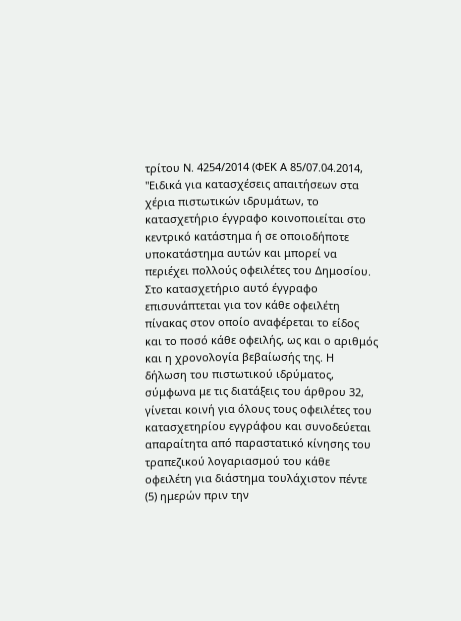τρίτου Ν. 4254/2014 (ΦΕΚ Α 85/07.04.2014, "Ειδικά για κατασχέσεις απαιτήσεων στα χέρια πιστωτικών ιδρυμάτων, το κατασχετήριο έγγραφο κοινοποιείται στο κεντρικό κατάστημα ή σε οποιοδήποτε υποκατάστημα αυτών και μπορεί να περιέχει πολλούς οφειλέτες του Δημοσίου. Στο κατασχετήριο αυτό έγγραφο επισυνάπτεται για τον κάθε οφειλέτη πίνακας στον οποίο αναφέρεται το είδος και το ποσό κάθε οφειλής, ως και ο αριθμός και η χρονολογία βεβαίωσής της. Η δήλωση του πιστωτικού ιδρύματος, σύμφωνα με τις διατάξεις του άρθρου 32, γίνεται κοινή για όλους τους οφειλέτες του κατασχετηρίου εγγράφου και συνοδεύεται απαραίτητα από παραστατικό κίνησης του τραπεζικού λογαριασμού του κάθε οφειλέτη για διάστημα τουλάχιστον πέντε (5) ημερών πριν την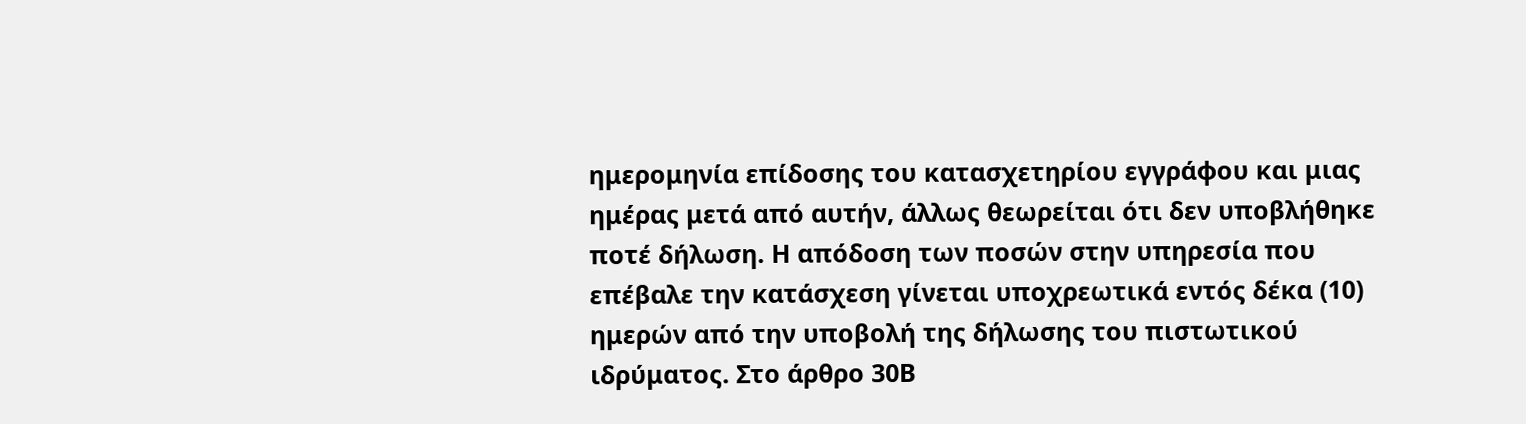ημερομηνία επίδοσης του κατασχετηρίου εγγράφου και μιας ημέρας μετά από αυτήν, άλλως θεωρείται ότι δεν υποβλήθηκε ποτέ δήλωση. Η απόδοση των ποσών στην υπηρεσία που επέβαλε την κατάσχεση γίνεται υποχρεωτικά εντός δέκα (10) ημερών από την υποβολή της δήλωσης του πιστωτικού ιδρύματος. Στο άρθρο 30Β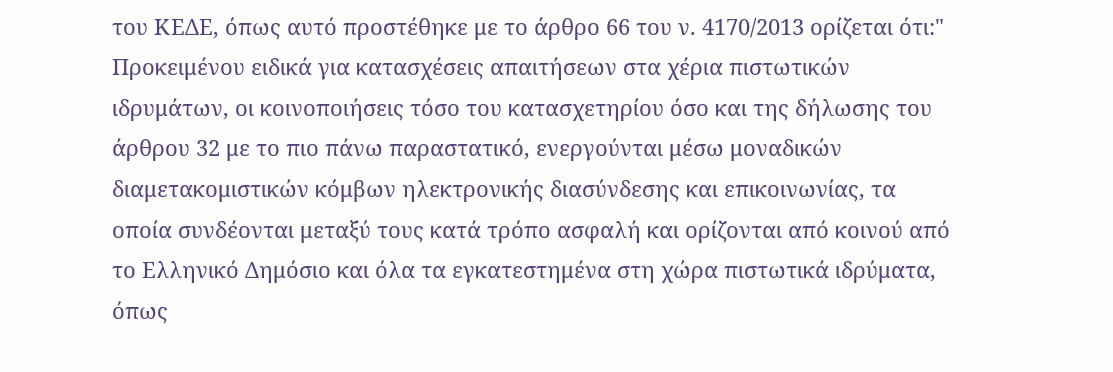του ΚΕΔΕ, όπως αυτό προστέθηκε με το άρθρο 66 του ν. 4170/2013 ορίζεται ότι:" Προκειμένου ειδικά για κατασχέσεις απαιτήσεων στα χέρια πιστωτικών ιδρυμάτων, οι κοινοποιήσεις τόσο του κατασχετηρίου όσο και της δήλωσης του άρθρου 32 με το πιο πάνω παραστατικό, ενεργούνται μέσω μοναδικών διαμετακομιστικών κόμβων ηλεκτρονικής διασύνδεσης και επικοινωνίας, τα οποία συνδέονται μεταξύ τους κατά τρόπο ασφαλή και ορίζονται από κοινού από το Ελληνικό Δημόσιο και όλα τα εγκατεστημένα στη χώρα πιστωτικά ιδρύματα, όπως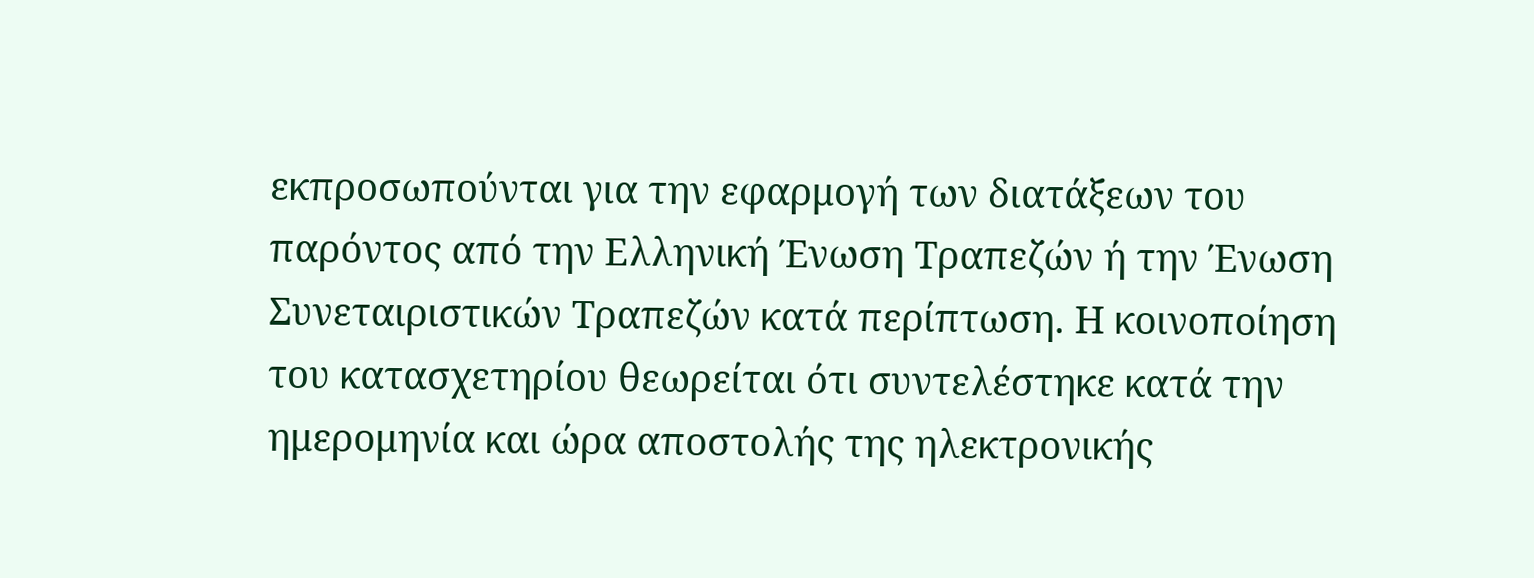εκπροσωπούνται για την εφαρμογή των διατάξεων του παρόντος από την Ελληνική Ένωση Τραπεζών ή την Ένωση Συνεταιριστικών Τραπεζών κατά περίπτωση. Η κοινοποίηση του κατασχετηρίου θεωρείται ότι συντελέστηκε κατά την ημερομηνία και ώρα αποστολής της ηλεκτρονικής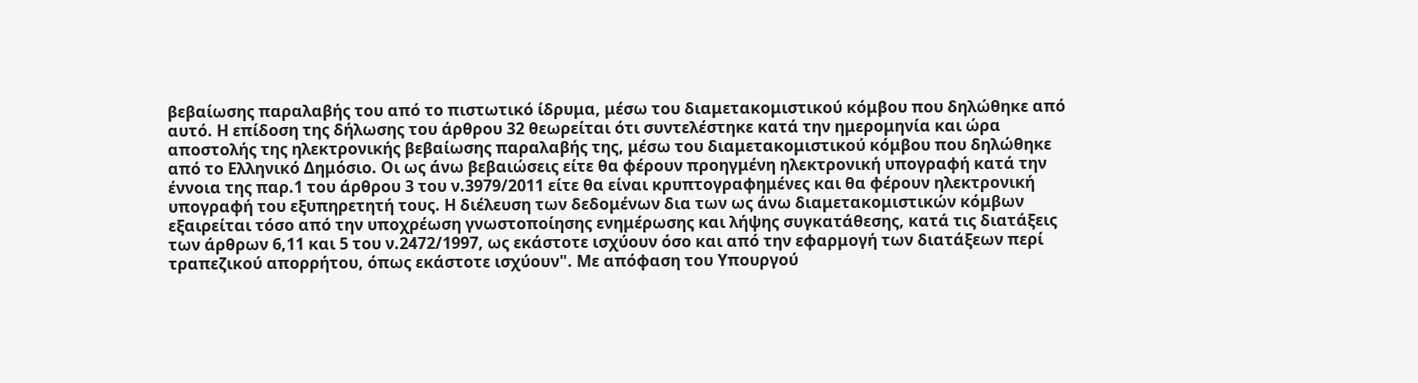βεβαίωσης παραλαβής του από το πιστωτικό ίδρυμα, μέσω του διαμετακομιστικού κόμβου που δηλώθηκε από αυτό. Η επίδοση της δήλωσης του άρθρου 32 θεωρείται ότι συντελέστηκε κατά την ημερομηνία και ώρα αποστολής της ηλεκτρονικής βεβαίωσης παραλαβής της, μέσω του διαμετακομιστικού κόμβου που δηλώθηκε από το Ελληνικό Δημόσιο. Οι ως άνω βεβαιώσεις είτε θα φέρουν προηγμένη ηλεκτρονική υπογραφή κατά την έννοια της παρ.1 του άρθρου 3 του ν.3979/2011 είτε θα είναι κρυπτογραφημένες και θα φέρουν ηλεκτρονική υπογραφή του εξυπηρετητή τους. Η διέλευση των δεδομένων δια των ως άνω διαμετακομιστικών κόμβων εξαιρείται τόσο από την υποχρέωση γνωστοποίησης ενημέρωσης και λήψης συγκατάθεσης, κατά τις διατάξεις των άρθρων 6,11 και 5 του ν.2472/1997, ως εκάστοτε ισχύουν όσο και από την εφαρμογή των διατάξεων περί τραπεζικού απορρήτου, όπως εκάστοτε ισχύουν". Με απόφαση του Υπουργού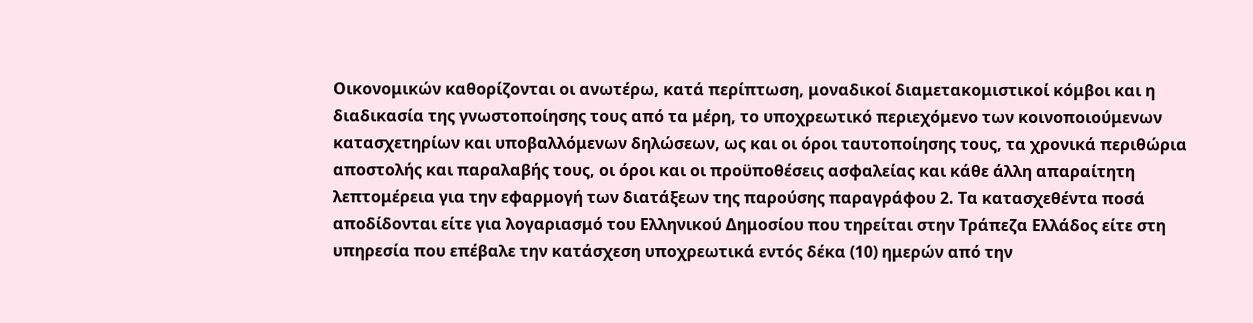Οικονομικών καθορίζονται οι ανωτέρω, κατά περίπτωση, μοναδικοί διαμετακομιστικοί κόμβοι και η διαδικασία της γνωστοποίησης τους από τα μέρη, το υποχρεωτικό περιεχόμενο των κοινοποιούμενων κατασχετηρίων και υποβαλλόμενων δηλώσεων, ως και οι όροι ταυτοποίησης τους, τα χρονικά περιθώρια αποστολής και παραλαβής τους, οι όροι και οι προϋποθέσεις ασφαλείας και κάθε άλλη απαραίτητη λεπτομέρεια για την εφαρμογή των διατάξεων της παρούσης παραγράφου 2. Τα κατασχεθέντα ποσά αποδίδονται είτε για λογαριασμό του Ελληνικού Δημοσίου που τηρείται στην Τράπεζα Ελλάδος είτε στη υπηρεσία που επέβαλε την κατάσχεση υποχρεωτικά εντός δέκα (10) ημερών από την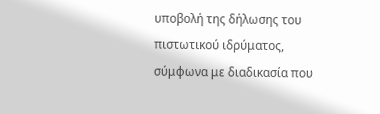υποβολή της δήλωσης του πιστωτικού ιδρύματος, σύμφωνα με διαδικασία που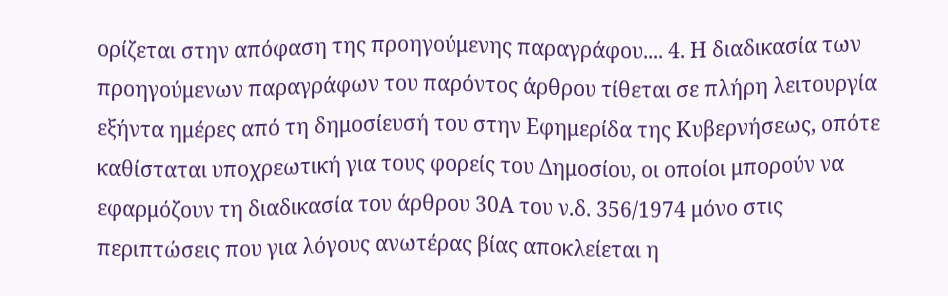ορίζεται στην απόφαση της προηγούμενης παραγράφου.... 4. Η διαδικασία των προηγούμενων παραγράφων του παρόντος άρθρου τίθεται σε πλήρη λειτουργία εξήντα ημέρες από τη δημοσίευσή του στην Εφημερίδα της Κυβερνήσεως, οπότε καθίσταται υποχρεωτική για τους φορείς του Δημοσίου, οι οποίοι μπορούν να εφαρμόζουν τη διαδικασία του άρθρου 30Α του ν.δ. 356/1974 μόνο στις περιπτώσεις που για λόγους ανωτέρας βίας αποκλείεται η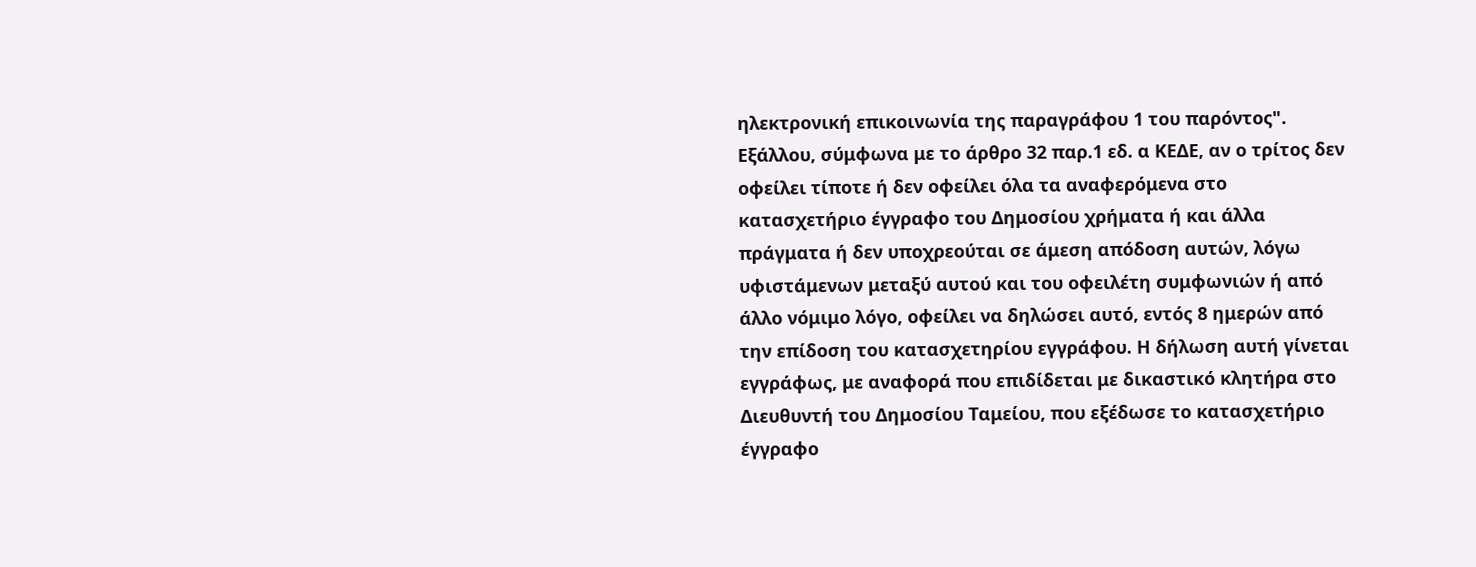ηλεκτρονική επικοινωνία της παραγράφου 1 του παρόντος". Εξάλλου, σύμφωνα με το άρθρο 32 παρ.1 εδ. α ΚΕΔΕ, αν ο τρίτος δεν οφείλει τίποτε ή δεν οφείλει όλα τα αναφερόμενα στο κατασχετήριο έγγραφο του Δημοσίου χρήματα ή και άλλα πράγματα ή δεν υποχρεούται σε άμεση απόδοση αυτών, λόγω υφιστάμενων μεταξύ αυτού και του οφειλέτη συμφωνιών ή από άλλο νόμιμο λόγο, οφείλει να δηλώσει αυτό, εντός 8 ημερών από την επίδοση του κατασχετηρίου εγγράφου. Η δήλωση αυτή γίνεται εγγράφως, με αναφορά που επιδίδεται με δικαστικό κλητήρα στο Διευθυντή του Δημοσίου Ταμείου, που εξέδωσε το κατασχετήριο έγγραφο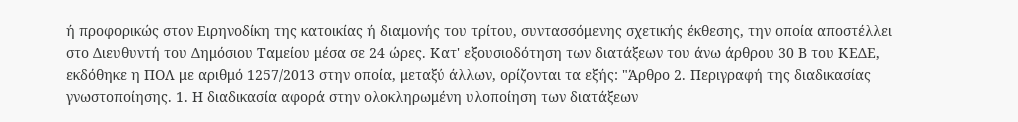ή προφορικώς στον Ειρηνοδίκη της κατοικίας ή διαμονής του τρίτου, συντασσόμενης σχετικής έκθεσης, την οποία αποστέλλει στο Διευθυντή του Δημόσιου Ταμείου μέσα σε 24 ώρες. Κατ' εξουσιοδότηση των διατάξεων του άνω άρθρου 30 Β του ΚΕΔΕ, εκδόθηκε η ΠΟΛ με αριθμό 1257/2013 στην οποία, μεταξύ άλλων, ορίζονται τα εξής: "Άρθρο 2. Περιγραφή της διαδικασίας γνωστοποίησης. 1. Η διαδικασία αφορά στην ολοκληρωμένη υλοποίηση των διατάξεων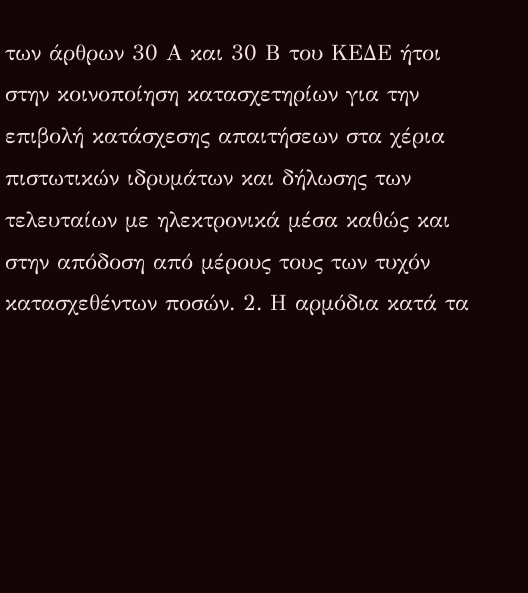των άρθρων 30 Α και 30 Β του ΚΕΔΕ ήτοι στην κοινοποίηση κατασχετηρίων για την επιβολή κατάσχεσης απαιτήσεων στα χέρια πιστωτικών ιδρυμάτων και δήλωσης των τελευταίων με ηλεκτρονικά μέσα καθώς και στην απόδοση από μέρους τους των τυχόν κατασχεθέντων ποσών. 2. Η αρμόδια κατά τα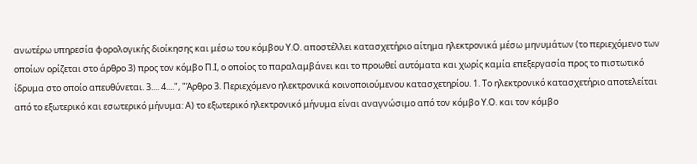ανωτέρω υπηρεσία φορολογικής διοίκησης και μέσω του κόμβου Υ.Ο. αποστέλλει κατασχετήριο αίτημα ηλεκτρονικά μέσω μηνυμάτων (το περιεχόμενο των οποίων ορίζεται στο άρθρο 3) προς τον κόμβο Π.Ι, ο οποίος το παραλαμβάνει και το προωθεί αυτόματα και χωρίς καμία επεξεργασία προς το πιστωτικό ίδρυμα στο οποίο απευθύνεται. 3.... 4....", "Άρθρο 3. Περιεχόμενο ηλεκτρονικά κοινοποιούμενου κατασχετηρίου. 1. Το ηλεκτρονικό κατασχετήριο αποτελείται από το εξωτερικό και εσωτερικό μήνυμα: Α) το εξωτερικό ηλεκτρονικό μήνυμα είναι αναγνώσιμο από τον κόμβο Υ.Ο. και τον κόμβο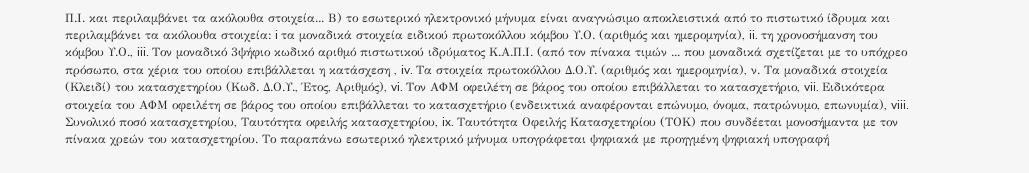Π.Ι. και περιλαμβάνει τα ακόλουθα στοιχεία... Β) το εσωτερικό ηλεκτρονικό μήνυμα είναι αναγνώσιμο αποκλειστικά από το πιστωτικό ίδρυμα και περιλαμβάνει τα ακόλουθα στοιχεία: i τα μοναδικά στοιχεία ειδικού πρωτοκόλλου κόμβου Υ.Ο. (αριθμός και ημερομηνία), ii. τη χρονοσήμανση του κόμβου Υ.Ο., iii. Τον μοναδικό 3ψήφιο κωδικό αριθμό πιστωτικού ιδρύματος Κ.Α.Π.Ι. (από τον πίνακα τιμών ... που μοναδικά σχετίζεται με το υπόχρεο πρόσωπο, στα χέρια του οποίου επιβάλλεται η κατάσχεση , iv. Τα στοιχεία πρωτοκόλλου Δ.Ο.Υ. (αριθμός και ημερομηνία), ν. Τα μοναδικά στοιχεία (Κλειδί) του κατασχετηρίου (Κωδ. Δ.Ο.Υ., Έτος, Αριθμός), vi. Τον ΑΦΜ οφειλέτη σε βάρος του οποίου επιβάλλεται το κατασχετήριο, vii. Ειδικότερα στοιχεία του ΑΦΜ οφειλέτη σε βάρος του οποίου επιβάλλεται το κατασχετήριο (ενδεικτικά αναφέρονται επώνυμο, όνομα, πατρώνυμο, επωνυμία), viii. Συνολικό ποσό κατασχετηρίου, Ταυτότητα οφειλής κατασχετηρίου, ix. Ταυτότητα Οφειλής Κατασχετηρίου (ΤΟΚ) που συνδέεται μονοσήμαντα με τον πίνακα χρεών του κατασχετηρίου. Το παραπάνω εσωτερικό ηλεκτρικό μήνυμα υπογράφεται ψηφιακά με προηγμένη ψηφιακή υπογραφή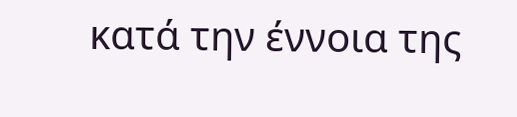κατά την έννοια της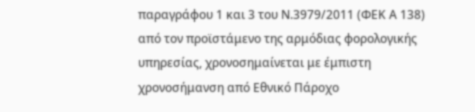παραγράφου 1 και 3 του Ν.3979/2011 (ΦΕΚ Α 138) από τον προϊστάμενο της αρμόδιας φορολογικής υπηρεσίας, χρονοσημαίνεται με έμπιστη χρονοσήμανση από Εθνικό Πάροχο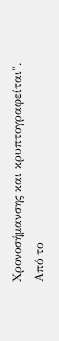Χρονοσήμανσης και κρυπτογραφείται". Από το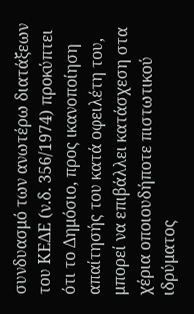συνδυασμό των ανωτέρω διατάξεων του ΚΕΔΕ (ν.δ. 356/1974) προκύπτει ότι το Δημόσιο, προς ικανοποίηση απαίτησής του κατά οφειλέτη του, μπορεί να επιβάλλει κατάσχεση στα χέρια οποιουδήποτε πιστωτικού ιδρύματος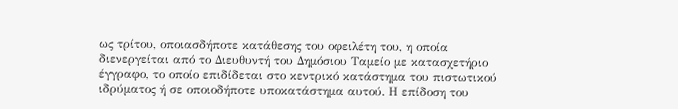ως τρίτου, οποιασδήποτε κατάθεσης του οφειλέτη του, η οποία διενεργείται από το Διευθυντή του Δημόσιου Ταμείο με κατασχετήριο έγγραφο, το οποίο επιδίδεται στο κεντρικό κατάστημα του πιστωτικού ιδρύματος ή σε οποιοδήποτε υποκατάστημα αυτού. Η επίδοση του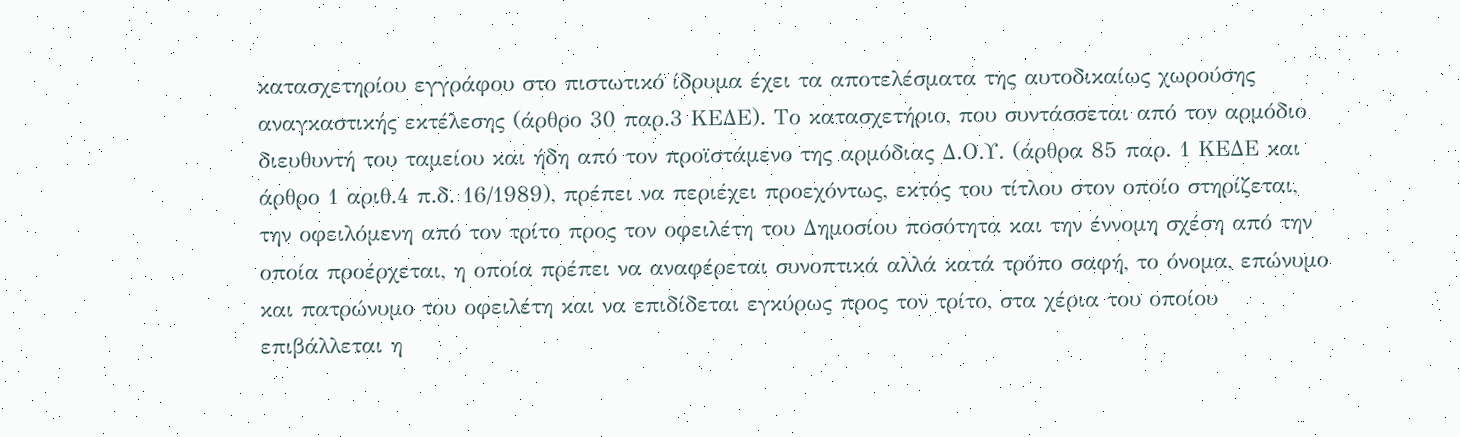κατασχετηρίου εγγράφου στο πιστωτικό ίδρυμα έχει τα αποτελέσματα της αυτοδικαίως χωρούσης αναγκαστικής εκτέλεσης (άρθρο 30 παρ.3 ΚΕΔΕ). Το κατασχετήριο, που συντάσσεται από τον αρμόδιο διευθυντή του ταμείου και ήδη από τον προϊστάμενο της αρμόδιας Δ.Ο.Υ. (άρθρα 85 παρ. 1 ΚΕΔΕ και άρθρο 1 αριθ.4 π.δ. 16/1989), πρέπει να περιέχει προεχόντως, εκτός του τίτλου στον οποίο στηρίζεται, την οφειλόμενη από τον τρίτο προς τον οφειλέτη του Δημοσίου ποσότητα και την έννομη σχέση από την οποία προέρχεται, η οποία πρέπει να αναφέρεται συνοπτικά αλλά κατά τρόπο σαφή, το όνομα, επώνυμο και πατρώνυμο του οφειλέτη και να επιδίδεται εγκύρως προς τον τρίτο, στα χέρια του οποίου επιβάλλεται η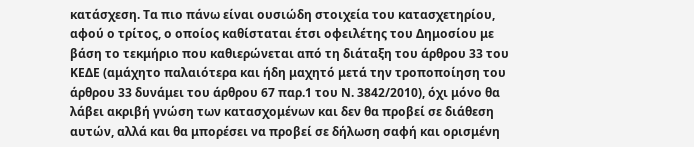κατάσχεση. Τα πιο πάνω είναι ουσιώδη στοιχεία του κατασχετηρίου, αφού ο τρίτος, ο οποίος καθίσταται έτσι οφειλέτης του Δημοσίου με βάση το τεκμήριο που καθιερώνεται από τη διάταξη του άρθρου 33 του ΚΕΔΕ (αμάχητο παλαιότερα και ήδη μαχητό μετά την τροποποίηση του άρθρου 33 δυνάμει του άρθρου 67 παρ.1 του Ν. 3842/2010), όχι μόνο θα λάβει ακριβή γνώση των κατασχομένων και δεν θα προβεί σε διάθεση αυτών, αλλά και θα μπορέσει να προβεί σε δήλωση σαφή και ορισμένη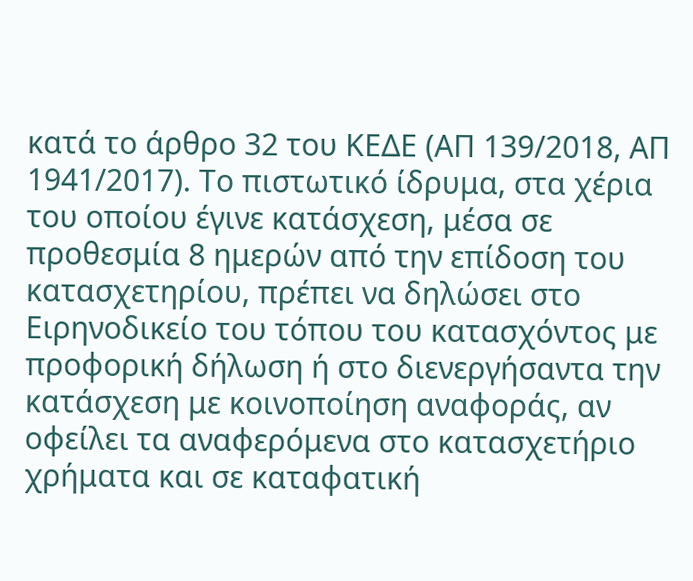κατά το άρθρο 32 του ΚΕΔΕ (ΑΠ 139/2018, ΑΠ 1941/2017). Το πιστωτικό ίδρυμα, στα χέρια του οποίου έγινε κατάσχεση, μέσα σε προθεσμία 8 ημερών από την επίδοση του κατασχετηρίου, πρέπει να δηλώσει στο Ειρηνοδικείο του τόπου του κατασχόντος με προφορική δήλωση ή στο διενεργήσαντα την κατάσχεση με κοινοποίηση αναφοράς, αν οφείλει τα αναφερόμενα στο κατασχετήριο χρήματα και σε καταφατική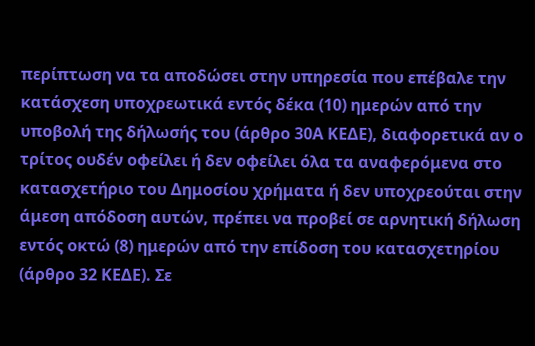περίπτωση να τα αποδώσει στην υπηρεσία που επέβαλε την κατάσχεση υποχρεωτικά εντός δέκα (10) ημερών από την υποβολή της δήλωσής του (άρθρο 30Α ΚΕΔΕ), διαφορετικά αν ο τρίτος ουδέν οφείλει ή δεν οφείλει όλα τα αναφερόμενα στο κατασχετήριο του Δημοσίου χρήματα ή δεν υποχρεούται στην άμεση απόδοση αυτών, πρέπει να προβεί σε αρνητική δήλωση εντός οκτώ (8) ημερών από την επίδοση του κατασχετηρίου (άρθρο 32 ΚΕΔΕ). Σε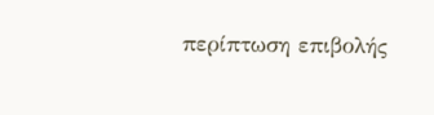περίπτωση επιβολής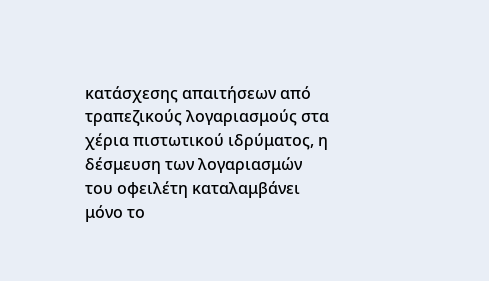κατάσχεσης απαιτήσεων από τραπεζικούς λογαριασμούς στα χέρια πιστωτικού ιδρύματος, η δέσμευση των λογαριασμών του οφειλέτη καταλαμβάνει μόνο το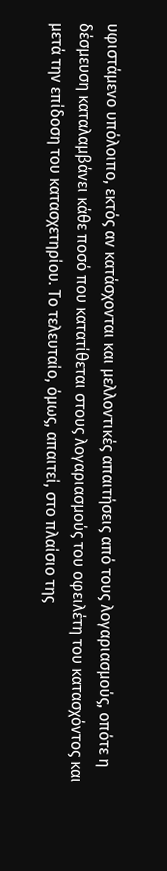υφιστάμενο υπόλοιπο, εκτός αν κατάσχονται και μελλοντικές απαιτήσεις από τους λογαριασμούς, οπότε η δέσμευση καταλαμβάνει κάθε ποσό που κατατίθεται στους λογαριασμούς του οφειλέτη του κατασχόντος και μετά την επίδοση του κατασχετηρίου. Το τελευταίο, όμως, απαιτεί, στο πλαίσιο της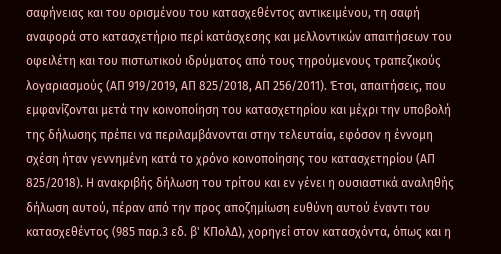σαφήνειας και του ορισμένου του κατασχεθέντος αντικειμένου, τη σαφή αναφορά στο κατασχετήριο περί κατάσχεσης και μελλοντικών απαιτήσεων του οφειλέτη και του πιστωτικού ιδρύματος από τους τηρούμενους τραπεζικούς λογαριασμούς (ΑΠ 919/2019, ΑΠ 825/2018, ΑΠ 256/2011). Έτσι, απαιτήσεις, που εμφανίζονται μετά την κοινοποίηση του κατασχετηρίου και μέχρι την υποβολή της δήλωσης πρέπει να περιλαμβάνονται στην τελευταία, εφόσον η έννομη σχέση ήταν γεννημένη κατά το χρόνο κοινοποίησης του κατασχετηρίου (ΑΠ 825/2018). Η ανακριβής δήλωση του τρίτου και εν γένει η ουσιαστικά αναληθής δήλωση αυτού, πέραν από την προς αποζημίωση ευθύνη αυτού έναντι του κατασχεθέντος (985 παρ.3 εδ. β' ΚΠολΔ), χορηγεί στον κατασχόντα, όπως και η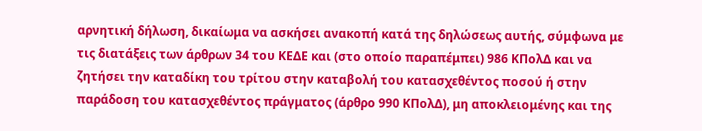αρνητική δήλωση, δικαίωμα να ασκήσει ανακοπή κατά της δηλώσεως αυτής, σύμφωνα με τις διατάξεις των άρθρων 34 του ΚΕΔΕ και (στο οποίο παραπέμπει) 986 ΚΠολΔ και να ζητήσει την καταδίκη του τρίτου στην καταβολή του κατασχεθέντος ποσού ή στην παράδοση του κατασχεθέντος πράγματος (άρθρο 990 ΚΠολΔ), μη αποκλειομένης και της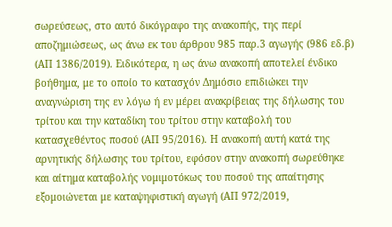σωρεύσεως, στο αυτό δικόγραφο της ανακοπής, της περί αποζημιώσεως, ως άνω εκ του άρθρου 985 παρ.3 αγωγής (986 εδ.β) (ΑΠ 1386/2019). Ειδικότερα, η ως άνω ανακοπή αποτελεί ένδικο βοήθημα, με το οποίο το κατασχόν Δημόσιο επιδιώκει την αναγνώριση της εν λόγω ή εν μέρει ανακρίβειας της δήλωσης του τρίτου και την καταδίκη του τρίτου στην καταβολή του κατασχεθέντος ποσού (ΑΠ 95/2016). Η ανακοπή αυτή κατά της αρνητικής δήλωσης του τρίτου, εφόσον στην ανακοπή σωρεύθηκε και αίτημα καταβολής νομιμοτόκως του ποσού της απαίτησης εξομοιώνεται με καταψηφιστική αγωγή (ΑΠ 972/2019,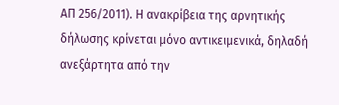ΑΠ 256/2011). Η ανακρίβεια της αρνητικής δήλωσης κρίνεται μόνο αντικειμενικά, δηλαδή ανεξάρτητα από την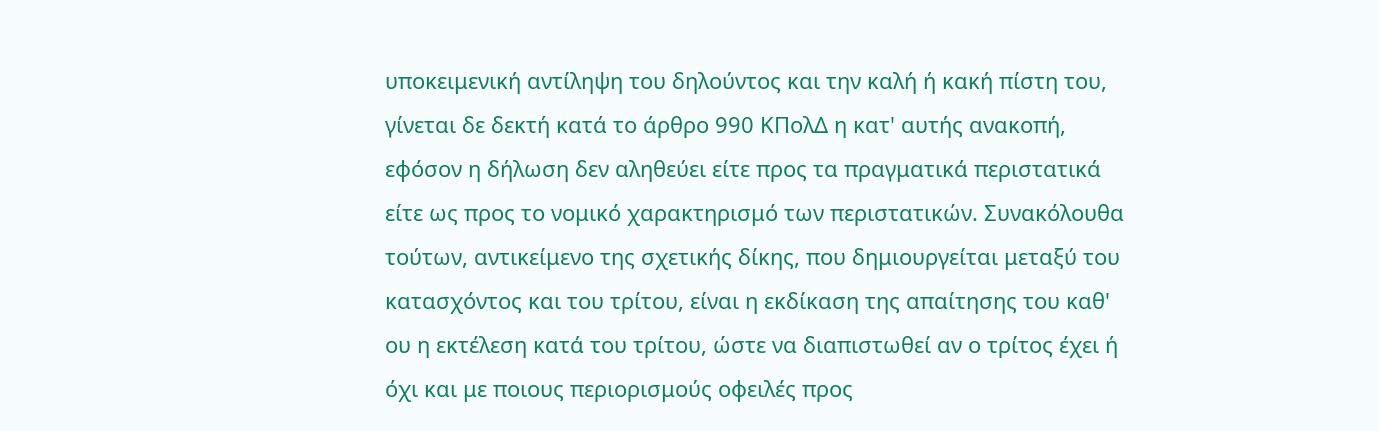υποκειμενική αντίληψη του δηλούντος και την καλή ή κακή πίστη του, γίνεται δε δεκτή κατά το άρθρο 990 ΚΠολΔ η κατ' αυτής ανακοπή, εφόσον η δήλωση δεν αληθεύει είτε προς τα πραγματικά περιστατικά είτε ως προς το νομικό χαρακτηρισμό των περιστατικών. Συνακόλουθα τούτων, αντικείμενο της σχετικής δίκης, που δημιουργείται μεταξύ του κατασχόντος και του τρίτου, είναι η εκδίκαση της απαίτησης του καθ' ου η εκτέλεση κατά του τρίτου, ώστε να διαπιστωθεί αν ο τρίτος έχει ή όχι και με ποιους περιορισμούς οφειλές προς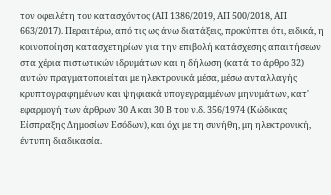τον οφειλέτη του κατασχόντος (ΑΠ 1386/2019, ΑΠ 500/2018, ΑΠ 663/2017). Περαιτέρω, από τις ως άνω διατάξεις, προκύπτει ότι, ειδικά, η κοινοποίηση κατασχετηρίων για την επιβολή κατάσχεσης απαιτήσεων στα χέρια πιστωτικών ιδρυμάτων και η δήλωση (κατά το άρθρο 32) αυτών πραγματοποιείται με ηλεκτρονικά μέσα, μέσω ανταλλαγής κρυπτογραφημένων και ψηφιακά υπογεγραμμένων μηνυμάτων, κατ' εφαρμογή των άρθρων 30 Α και 30 Β του ν.δ. 356/1974 (Κώδικας Είσπραξης Δημοσίων Εσόδων), και όχι με τη συνήθη, μη ηλεκτρονική, έντυπη διαδικασία.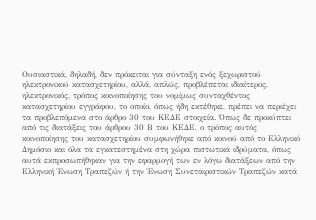Ουσιαστικά, δηλαδή, δεν πρόκειται για σύνταξη ενός ξεχωριστού ηλεκτρονικού κατασχετηρίου, αλλά, απλώς, προβλέπεται ιδιαίτερος, ηλεκτρονικός, τρόπος κοινοποίησης του νομίμως συνταχθέντος κατασχετηρίου εγγράφου, το οποίο, όπως ήδη εκτέθηκε, πρέπει να περιέχει τα προβλεπόμενα στο άρθρο 30 του ΚΕΔΕ στοιχεία. Όπως δε προκύπτει από τις διατάξεις του άρθρου 30 Β του ΚΕΔΕ, ο τρόπος αυτός κοινοποίησης του κατασχετηρίου συμφωνήθηκε από κοινού από το Ελληνικό Δημόσιο και όλα τα εγκατεστημένα στη χώρα πιστωτικά ιδρύματα, όπως αυτά εκπροσωπήθηκαν για την εφαρμογή των εν λόγω διατάξεων από την Ελληνική Ένωση Τραπεζών ή την Ένωση Συνεταιριστικών Τραπεζών κατά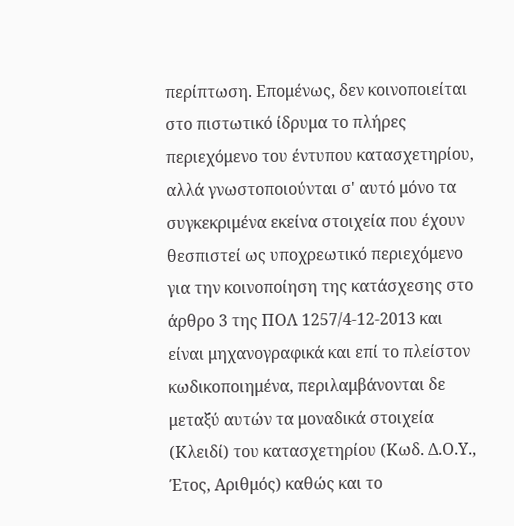περίπτωση. Επομένως, δεν κοινοποιείται στο πιστωτικό ίδρυμα το πλήρες περιεχόμενο του έντυπου κατασχετηρίου, αλλά γνωστοποιούνται σ' αυτό μόνο τα συγκεκριμένα εκείνα στοιχεία που έχουν θεσπιστεί ως υποχρεωτικό περιεχόμενο για την κοινοποίηση της κατάσχεσης στο άρθρο 3 της ΠΟΛ 1257/4-12-2013 και είναι μηχανογραφικά και επί το πλείστον κωδικοποιημένα, περιλαμβάνονται δε μεταξύ αυτών τα μοναδικά στοιχεία (Κλειδί) του κατασχετηρίου (Κωδ. Δ.Ο.Υ., Έτος, Αριθμός) καθώς και το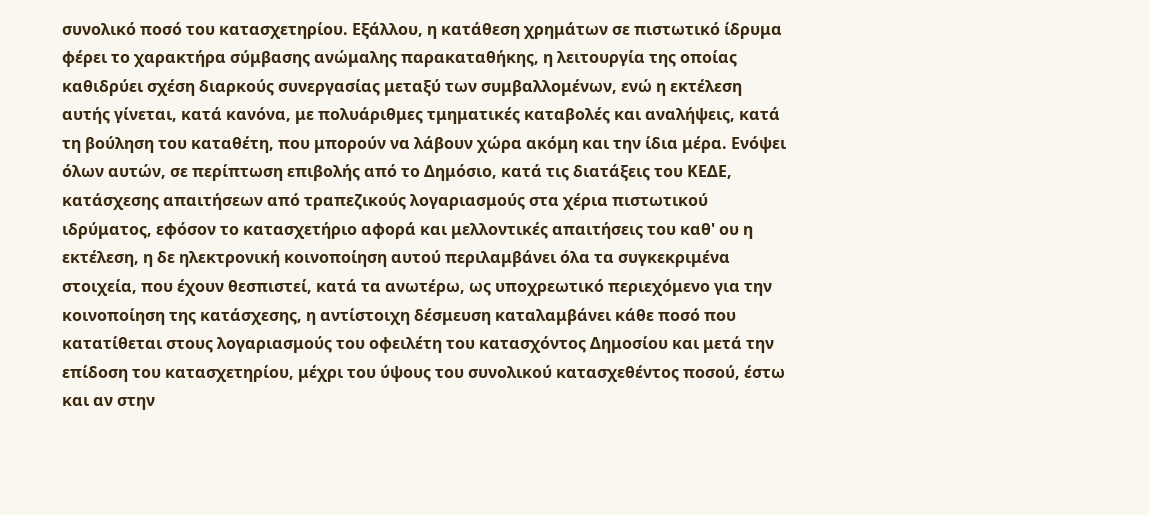συνολικό ποσό του κατασχετηρίου. Εξάλλου, η κατάθεση χρημάτων σε πιστωτικό ίδρυμα φέρει το χαρακτήρα σύμβασης ανώμαλης παρακαταθήκης, η λειτουργία της οποίας καθιδρύει σχέση διαρκούς συνεργασίας μεταξύ των συμβαλλομένων, ενώ η εκτέλεση αυτής γίνεται, κατά κανόνα, με πολυάριθμες τμηματικές καταβολές και αναλήψεις, κατά τη βούληση του καταθέτη, που μπορούν να λάβουν χώρα ακόμη και την ίδια μέρα. Ενόψει όλων αυτών, σε περίπτωση επιβολής από το Δημόσιο, κατά τις διατάξεις του ΚΕΔΕ, κατάσχεσης απαιτήσεων από τραπεζικούς λογαριασμούς στα χέρια πιστωτικού ιδρύματος, εφόσον το κατασχετήριο αφορά και μελλοντικές απαιτήσεις του καθ' ου η εκτέλεση, η δε ηλεκτρονική κοινοποίηση αυτού περιλαμβάνει όλα τα συγκεκριμένα στοιχεία, που έχουν θεσπιστεί, κατά τα ανωτέρω, ως υποχρεωτικό περιεχόμενο για την κοινοποίηση της κατάσχεσης, η αντίστοιχη δέσμευση καταλαμβάνει κάθε ποσό που κατατίθεται στους λογαριασμούς του οφειλέτη του κατασχόντος Δημοσίου και μετά την επίδοση του κατασχετηρίου, μέχρι του ύψους του συνολικού κατασχεθέντος ποσού, έστω και αν στην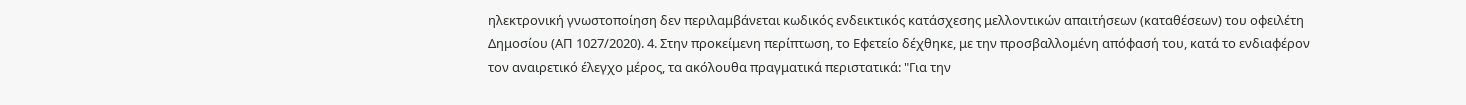ηλεκτρονική γνωστοποίηση δεν περιλαμβάνεται κωδικός ενδεικτικός κατάσχεσης μελλοντικών απαιτήσεων (καταθέσεων) του οφειλέτη Δημοσίου (ΑΠ 1027/2020). 4. Στην προκείμενη περίπτωση, το Εφετείο δέχθηκε, με την προσβαλλομένη απόφασή του, κατά το ενδιαφέρον τον αναιρετικό έλεγχο μέρος, τα ακόλουθα πραγματικά περιστατικά: "Για την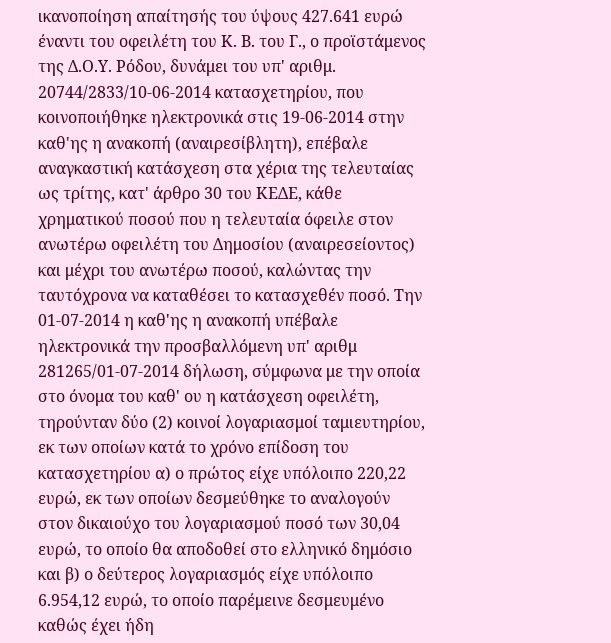ικανοποίηση απαίτησής του ύψους 427.641 ευρώ έναντι του οφειλέτη του Κ. Β. του Γ., ο προϊστάμενος της Δ.Ο.Υ. Ρόδου, δυνάμει του υπ' αριθμ. 20744/2833/10-06-2014 κατασχετηρίου, που κοινοποιήθηκε ηλεκτρονικά στις 19-06-2014 στην καθ'ης η ανακοπή (αναιρεσίβλητη), επέβαλε αναγκαστική κατάσχεση στα χέρια της τελευταίας ως τρίτης, κατ' άρθρο 30 του ΚΕΔΕ, κάθε χρηματικού ποσού που η τελευταία όφειλε στον ανωτέρω οφειλέτη του Δημοσίου (αναιρεσείοντος) και μέχρι του ανωτέρω ποσού, καλώντας την ταυτόχρονα να καταθέσει το κατασχεθέν ποσό. Την 01-07-2014 η καθ'ης η ανακοπή υπέβαλε ηλεκτρονικά την προσβαλλόμενη υπ' αριθμ 281265/01-07-2014 δήλωση, σύμφωνα με την οποία στο όνομα του καθ' ου η κατάσχεση οφειλέτη, τηρούνταν δύο (2) κοινοί λογαριασμοί ταμιευτηρίου, εκ των οποίων κατά το χρόνο επίδοση του κατασχετηρίου α) ο πρώτος είχε υπόλοιπο 220,22 ευρώ, εκ των οποίων δεσμεύθηκε το αναλογούν στον δικαιούχο του λογαριασμού ποσό των 30,04 ευρώ, το οποίο θα αποδοθεί στο ελληνικό δημόσιο και β) ο δεύτερος λογαριασμός είχε υπόλοιπο 6.954,12 ευρώ, το οποίο παρέμεινε δεσμευμένο καθώς έχει ήδη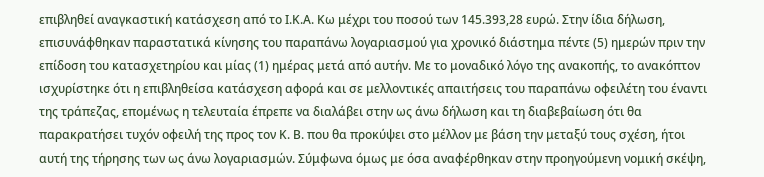επιβληθεί αναγκαστική κατάσχεση από το Ι.Κ.Α. Κω μέχρι του ποσού των 145.393,28 ευρώ. Στην ίδια δήλωση, επισυνάφθηκαν παραστατικά κίνησης του παραπάνω λογαριασμού για χρονικό διάστημα πέντε (5) ημερών πριν την επίδοση του κατασχετηρίου και μίας (1) ημέρας μετά από αυτήν. Με το μοναδικό λόγο της ανακοπής, το ανακόπτον ισχυρίστηκε ότι η επιβληθείσα κατάσχεση αφορά και σε μελλοντικές απαιτήσεις του παραπάνω οφειλέτη του έναντι της τράπεζας, επομένως η τελευταία έπρεπε να διαλάβει στην ως άνω δήλωση και τη διαβεβαίωση ότι θα παρακρατήσει τυχόν οφειλή της προς τον Κ. Β. που θα προκύψει στο μέλλον με βάση την μεταξύ τους σχέση, ήτοι αυτή της τήρησης των ως άνω λογαριασμών. Σύμφωνα όμως με όσα αναφέρθηκαν στην προηγούμενη νομική σκέψη,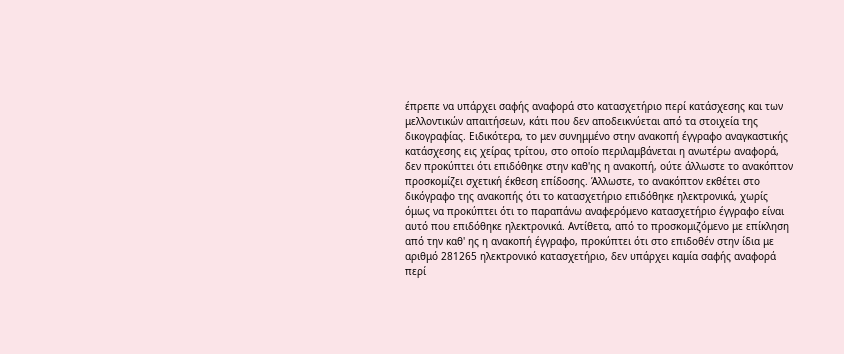έπρεπε να υπάρχει σαφής αναφορά στο κατασχετήριο περί κατάσχεσης και των μελλοντικών απαιτήσεων, κάτι που δεν αποδεικνύεται από τα στοιχεία της δικογραφίας. Ειδικότερα, το μεν συνημμένο στην ανακοπή έγγραφο αναγκαστικής κατάσχεσης εις χείρας τρίτου, στο οποίο περιλαμβάνεται η ανωτέρω αναφορά, δεν προκύπτει ότι επιδόθηκε στην καθ'ης η ανακοπή, ούτε άλλωστε το ανακόπτον προσκομίζει σχετική έκθεση επίδοσης. Άλλωστε, το ανακόπτον εκθέτει στο δικόγραφο της ανακοπής ότι το κατασχετήριο επιδόθηκε ηλεκτρονικά, χωρίς όμως να προκύπτει ότι το παραπάνω αναφερόμενο κατασχετήριο έγγραφο είναι αυτό που επιδόθηκε ηλεκτρονικά. Αντίθετα, από το προσκομιζόμενο με επίκληση από την καθ' ης η ανακοπή έγγραφο, προκύπτει ότι στο επιδοθέν στην ίδια με αριθμό 281265 ηλεκτρονικό κατασχετήριο, δεν υπάρχει καμία σαφής αναφορά περί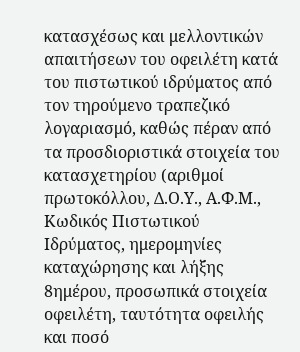κατασχέσως και μελλοντικών απαιτήσεων του οφειλέτη κατά του πιστωτικού ιδρύματος από τον τηρούμενο τραπεζικό λογαριασμό, καθώς πέραν από τα προσδιοριστικά στοιχεία του κατασχετηρίου (αριθμοί πρωτοκόλλου, Δ.Ο.Υ., Α.Φ.Μ., Κωδικός Πιστωτικού Ιδρύματος, ημερομηνίες καταχώρησης και λήξης 8ημέρου, προσωπικά στοιχεία οφειλέτη, ταυτότητα οφειλής και ποσό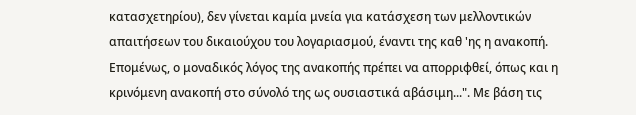κατασχετηρίου), δεν γίνεται καμία μνεία για κατάσχεση των μελλοντικών απαιτήσεων του δικαιούχου του λογαριασμού, έναντι της καθ 'ης η ανακοπή. Επομένως, ο μοναδικός λόγος της ανακοπής πρέπει να απορριφθεί, όπως και η κρινόμενη ανακοπή στο σύνολό της ως ουσιαστικά αβάσιμη...". Με βάση τις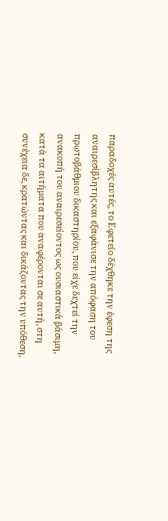παραδοχές αυτές, το Εφετείο δέχθηκε την έφεση της αναιρεσίβλητης και εξαφάνισε την απόφαση του πρωτοβάθμιου δικαστηρίου, που είχε δεχτεί την ανακοπή του αναιρεσείοντος ως ουσιαστικά βάσιμη, κατά τα αιτήματα που αναφέρονται σε αυτή, στη συνέχεια δε, κρατώντας και δικάζοντας την υπόθεση,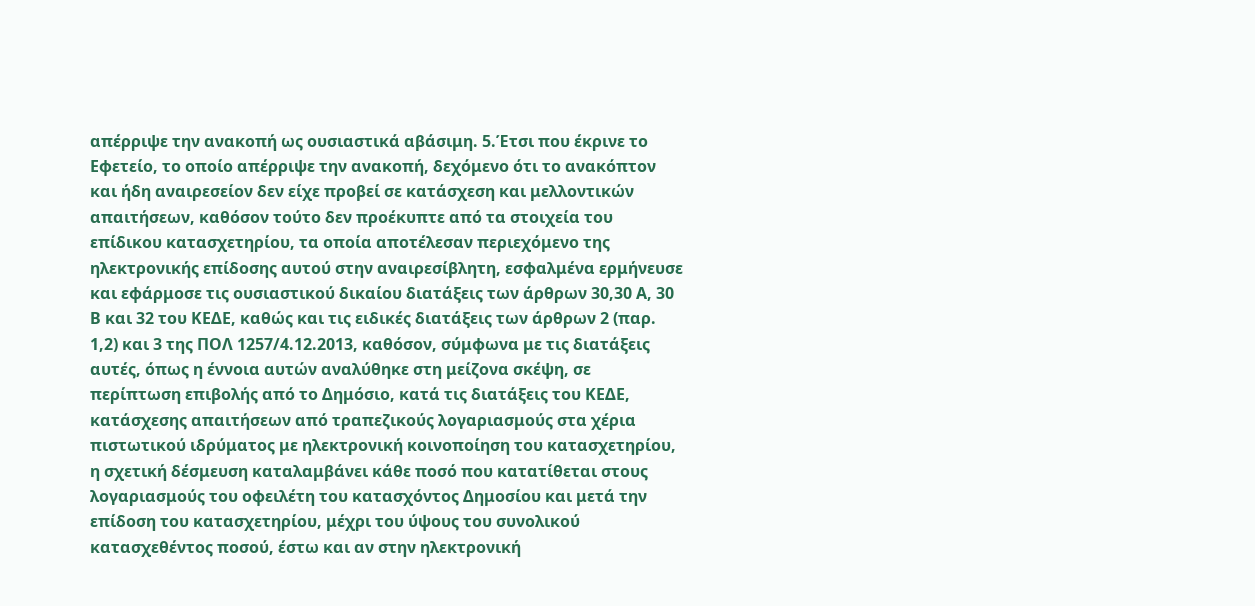απέρριψε την ανακοπή ως ουσιαστικά αβάσιμη. 5.Έτσι που έκρινε το Εφετείο, το οποίο απέρριψε την ανακοπή, δεχόμενο ότι το ανακόπτον και ήδη αναιρεσείον δεν είχε προβεί σε κατάσχεση και μελλοντικών απαιτήσεων, καθόσον τούτο δεν προέκυπτε από τα στοιχεία του επίδικου κατασχετηρίου, τα οποία αποτέλεσαν περιεχόμενο της ηλεκτρονικής επίδοσης αυτού στην αναιρεσίβλητη, εσφαλμένα ερμήνευσε και εφάρμοσε τις ουσιαστικού δικαίου διατάξεις των άρθρων 30,30 Α, 30 Β και 32 του ΚΕΔΕ, καθώς και τις ειδικές διατάξεις των άρθρων 2 (παρ. 1,2) και 3 της ΠΟΛ 1257/4.12.2013, καθόσον, σύμφωνα με τις διατάξεις αυτές, όπως η έννοια αυτών αναλύθηκε στη μείζονα σκέψη, σε περίπτωση επιβολής από το Δημόσιο, κατά τις διατάξεις του ΚΕΔΕ, κατάσχεσης απαιτήσεων από τραπεζικούς λογαριασμούς στα χέρια πιστωτικού ιδρύματος με ηλεκτρονική κοινοποίηση του κατασχετηρίου, η σχετική δέσμευση καταλαμβάνει κάθε ποσό που κατατίθεται στους λογαριασμούς του οφειλέτη του κατασχόντος Δημοσίου και μετά την επίδοση του κατασχετηρίου, μέχρι του ύψους του συνολικού κατασχεθέντος ποσού, έστω και αν στην ηλεκτρονική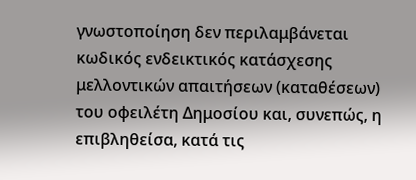γνωστοποίηση δεν περιλαμβάνεται κωδικός ενδεικτικός κατάσχεσης μελλοντικών απαιτήσεων (καταθέσεων) του οφειλέτη Δημοσίου και, συνεπώς, η επιβληθείσα, κατά τις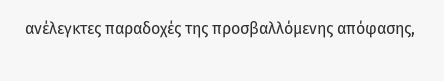ανέλεγκτες παραδοχές της προσβαλλόμενης απόφασης,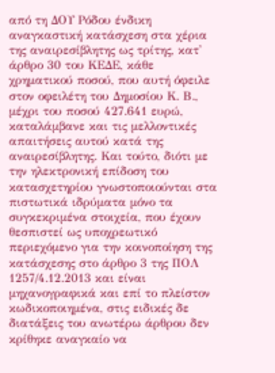από τη ΔΟΥ Ρόδου ένδικη αναγκαστική κατάσχεση στα χέρια της αναιρεσίβλητης ως τρίτης, κατ' άρθρο 30 του ΚΕΔΕ, κάθε χρηματικού ποσού, που αυτή όφειλε στον οφειλέτη του Δημοσίου Κ. Β., μέχρι του ποσού 427.641 ευρώ, καταλάμβανε και τις μελλοντικές απαιτήσεις αυτού κατά της αναιρεσίβλητης. Και τούτο, διότι με την ηλεκτρονική επίδοση του κατασχετηρίου γνωστοποιούνται στα πιστωτικά ιδρύματα μόνο τα συγκεκριμένα στοιχεία, που έχουν θεσπιστεί ως υποχρεωτικό περιεχόμενο για την κοινοποίηση της κατάσχεσης στο άρθρο 3 της ΠΟΛ 1257/4.12.2013 και είναι μηχανογραφικά και επί το πλείστον κωδικοποιημένα, στις ειδικές δε διατάξεις του ανωτέρω άρθρου δεν κρίθηκε αναγκαίο να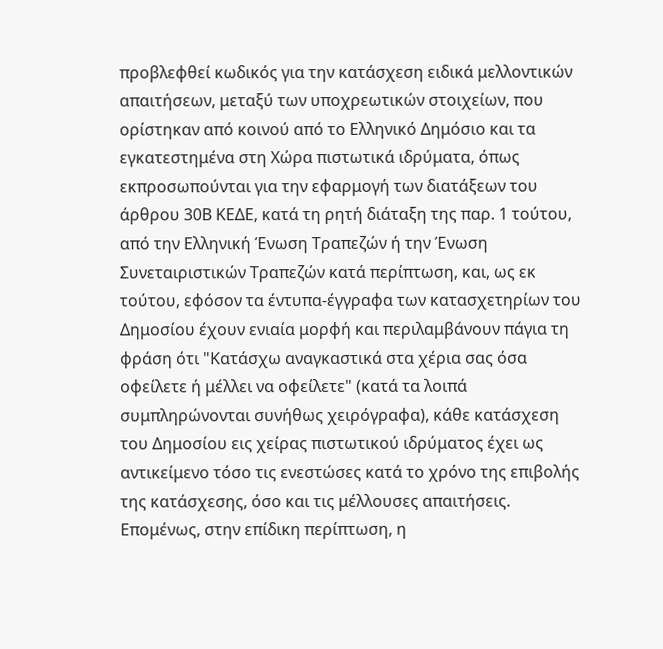προβλεφθεί κωδικός για την κατάσχεση ειδικά μελλοντικών απαιτήσεων, μεταξύ των υποχρεωτικών στοιχείων, που ορίστηκαν από κοινού από το Ελληνικό Δημόσιο και τα εγκατεστημένα στη Χώρα πιστωτικά ιδρύματα, όπως εκπροσωπούνται για την εφαρμογή των διατάξεων του άρθρου 30Β ΚΕΔΕ, κατά τη ρητή διάταξη της παρ. 1 τούτου, από την Ελληνική Ένωση Τραπεζών ή την Ένωση Συνεταιριστικών Τραπεζών κατά περίπτωση, και, ως εκ τούτου, εφόσον τα έντυπα-έγγραφα των κατασχετηρίων του Δημοσίου έχουν ενιαία μορφή και περιλαμβάνουν πάγια τη φράση ότι "Κατάσχω αναγκαστικά στα χέρια σας όσα οφείλετε ή μέλλει να οφείλετε" (κατά τα λοιπά συμπληρώνονται συνήθως χειρόγραφα), κάθε κατάσχεση του Δημοσίου εις χείρας πιστωτικού ιδρύματος έχει ως αντικείμενο τόσο τις ενεστώσες κατά το χρόνο της επιβολής της κατάσχεσης, όσο και τις μέλλουσες απαιτήσεις. Επομένως, στην επίδικη περίπτωση, η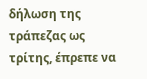δήλωση της τράπεζας ως τρίτης, έπρεπε να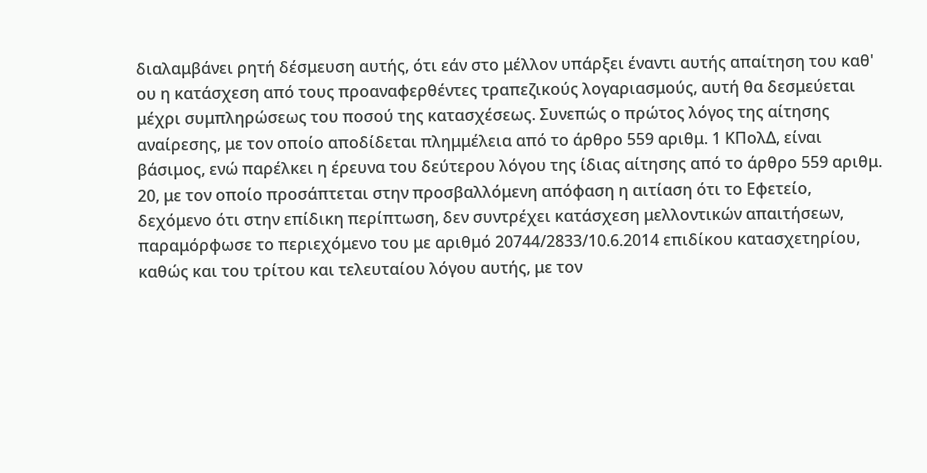διαλαμβάνει ρητή δέσμευση αυτής, ότι εάν στο μέλλον υπάρξει έναντι αυτής απαίτηση του καθ' ου η κατάσχεση από τους προαναφερθέντες τραπεζικούς λογαριασμούς, αυτή θα δεσμεύεται μέχρι συμπληρώσεως του ποσού της κατασχέσεως. Συνεπώς ο πρώτος λόγος της αίτησης αναίρεσης, με τον οποίο αποδίδεται πλημμέλεια από το άρθρο 559 αριθμ. 1 ΚΠολΔ, είναι βάσιμος, ενώ παρέλκει η έρευνα του δεύτερου λόγου της ίδιας αίτησης από το άρθρο 559 αριθμ. 20, με τον οποίο προσάπτεται στην προσβαλλόμενη απόφαση η αιτίαση ότι το Εφετείο, δεχόμενο ότι στην επίδικη περίπτωση, δεν συντρέχει κατάσχεση μελλοντικών απαιτήσεων, παραμόρφωσε το περιεχόμενο του με αριθμό 20744/2833/10.6.2014 επιδίκου κατασχετηρίου, καθώς και του τρίτου και τελευταίου λόγου αυτής, με τον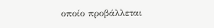οποίο προβάλλεται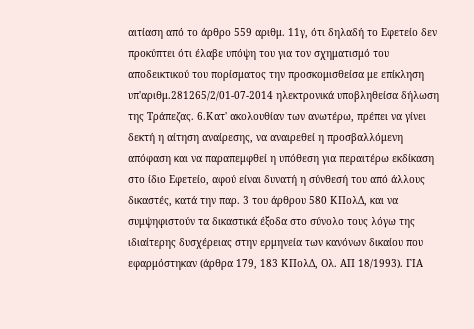αιτίαση από το άρθρο 559 αριθμ. 11γ, ότι δηλαδή το Εφετείο δεν προκύπτει ότι έλαβε υπόψη του για τον σχηματισμό του αποδεικτικού του πορίσματος την προσκομισθείσα με επίκληση υπ'αριθμ.281265/2/01-07-2014 ηλεκτρονικά υποβληθείσα δήλωση της Τράπεζας. 6.Κατ' ακολουθίαν των ανωτέρω, πρέπει να γίνει δεκτή η αίτηση αναίρεσης, να αναιρεθεί η προσβαλλόμενη απόφαση και να παραπεμφθεί η υπόθεση για περαιτέρω εκδίκαση στο ίδιο Εφετείο, αφού είναι δυνατή η σύνθεσή του από άλλους δικαστές, κατά την παρ. 3 του άρθρου 580 ΚΠολΔ, και να συμψηφιστούν τα δικαστικά έξοδα στο σύνολο τους λόγω της ιδιαίτερης δυσχέρειας στην ερμηνεία των κανόνων δικαίου που εφαρμόστηκαν (άρθρα 179, 183 ΚΠολΔ, Ολ. ΑΠ 18/1993). ΓΙΑ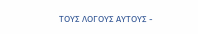ΤΟΥΣ ΛΟΓΟΥΣ ΑΥΤΟΥΣ -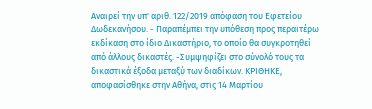Αναιρεί την υπ' αριθ. 122/2019 απόφαση του Εφετείου Δωδεκανήσου. - Παραπέμπει την υπόθεση προς περαιτέρω εκδίκαση στο ίδιο Δικαστήριο, το οποίο θα συγκροτηθεί από άλλους δικαστές. -Συμψηφίζει στο σύνολό τους τα δικαστικά έξοδα μεταξύ των διαδίκων. ΚΡΙΘΗΚΕ, αποφασίσθηκε στην Αθήνα, στις 14 Μαρτίου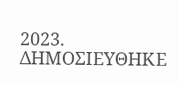2023. ΔΗΜΟΣΙΕΥΘΗΚΕ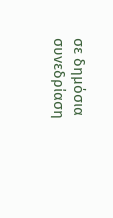σε δημόσια συνεδρίαση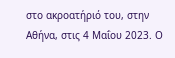στο ακροατήριό του, στην Αθήνα, στις 4 Μαΐου 2023. Ο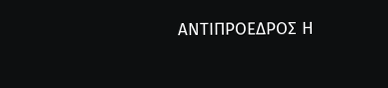ΑΝΤΙΠΡΟΕΔΡΟΣ Η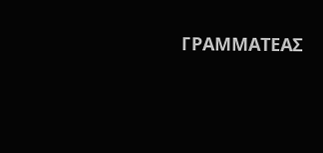ΓΡΑΜΜΑΤΕΑΣ